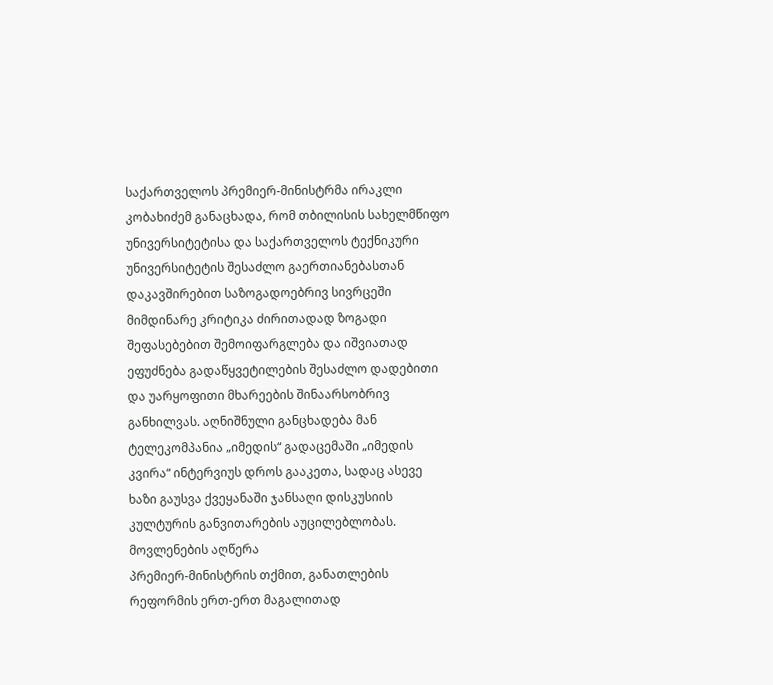საქართველოს პრემიერ-მინისტრმა ირაკლი კობახიძემ განაცხადა, რომ თბილისის სახელმწიფო უნივერსიტეტისა და საქართველოს ტექნიკური უნივერსიტეტის შესაძლო გაერთიანებასთან დაკავშირებით საზოგადოებრივ სივრცეში მიმდინარე კრიტიკა ძირითადად ზოგადი შეფასებებით შემოიფარგლება და იშვიათად ეფუძნება გადაწყვეტილების შესაძლო დადებითი და უარყოფითი მხარეების შინაარსობრივ განხილვას. აღნიშნული განცხადება მან ტელეკომპანია „იმედის“ გადაცემაში „იმედის კვირა“ ინტერვიუს დროს გააკეთა, სადაც ასევე ხაზი გაუსვა ქვეყანაში ჯანსაღი დისკუსიის კულტურის განვითარების აუცილებლობას.
მოვლენების აღწერა
პრემიერ-მინისტრის თქმით, განათლების რეფორმის ერთ-ერთ მაგალითად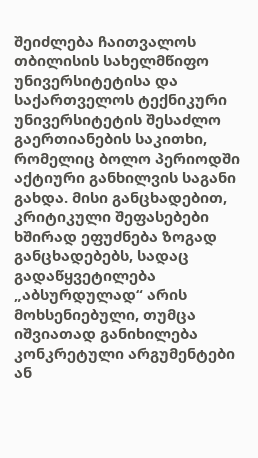შეიძლება ჩაითვალოს თბილისის სახელმწიფო უნივერსიტეტისა და საქართველოს ტექნიკური უნივერსიტეტის შესაძლო გაერთიანების საკითხი, რომელიც ბოლო პერიოდში აქტიური განხილვის საგანი გახდა. მისი განცხადებით, კრიტიკული შეფასებები ხშირად ეფუძნება ზოგად განცხადებებს, სადაც გადაწყვეტილება „აბსურდულად“ არის მოხსენიებული, თუმცა იშვიათად განიხილება კონკრეტული არგუმენტები ან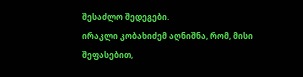შესაძლო შედეგები.
ირაკლი კობახიძემ აღნიშნა, რომ, მისი შეფასებით,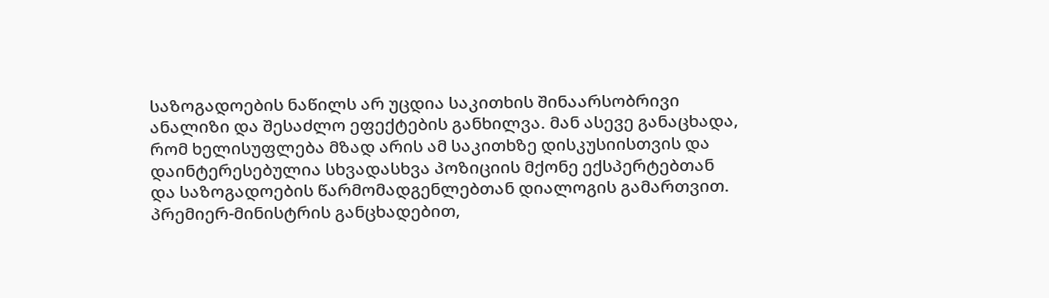საზოგადოების ნაწილს არ უცდია საკითხის შინაარსობრივი ანალიზი და შესაძლო ეფექტების განხილვა. მან ასევე განაცხადა, რომ ხელისუფლება მზად არის ამ საკითხზე დისკუსიისთვის და დაინტერესებულია სხვადასხვა პოზიციის მქონე ექსპერტებთან და საზოგადოების წარმომადგენლებთან დიალოგის გამართვით.
პრემიერ-მინისტრის განცხადებით,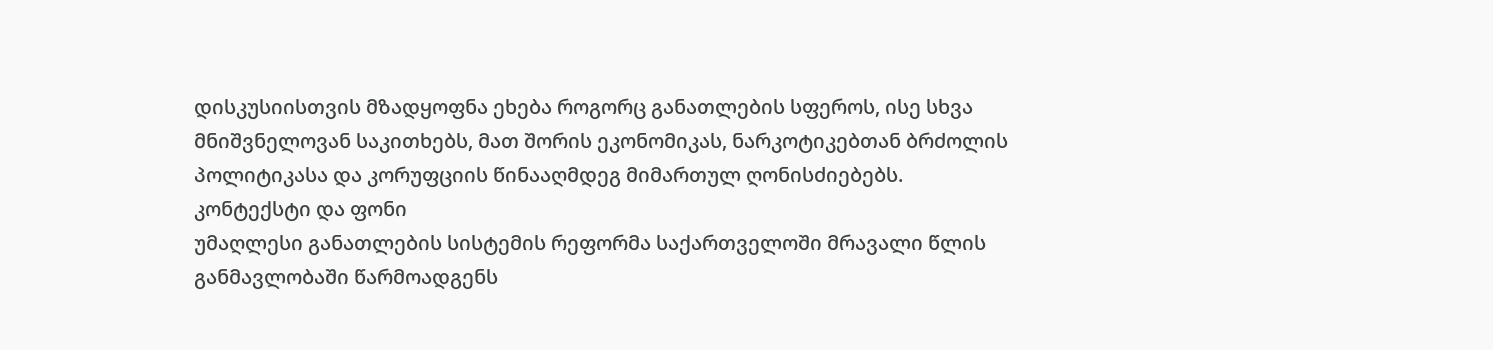დისკუსიისთვის მზადყოფნა ეხება როგორც განათლების სფეროს, ისე სხვა მნიშვნელოვან საკითხებს, მათ შორის ეკონომიკას, ნარკოტიკებთან ბრძოლის პოლიტიკასა და კორუფციის წინააღმდეგ მიმართულ ღონისძიებებს.
კონტექსტი და ფონი
უმაღლესი განათლების სისტემის რეფორმა საქართველოში მრავალი წლის განმავლობაში წარმოადგენს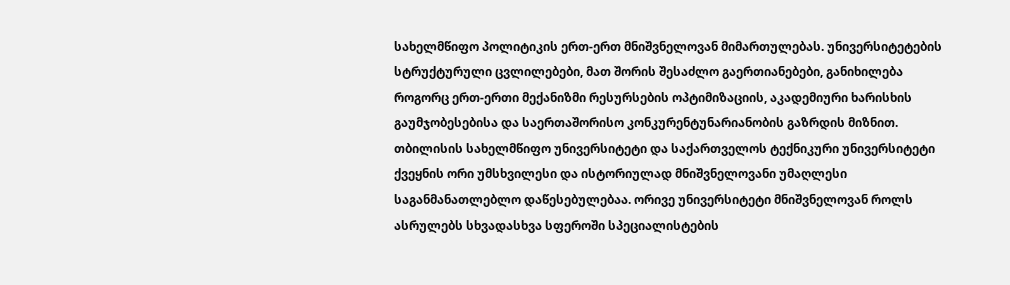სახელმწიფო პოლიტიკის ერთ-ერთ მნიშვნელოვან მიმართულებას. უნივერსიტეტების სტრუქტურული ცვლილებები, მათ შორის შესაძლო გაერთიანებები, განიხილება როგორც ერთ-ერთი მექანიზმი რესურსების ოპტიმიზაციის, აკადემიური ხარისხის გაუმჯობესებისა და საერთაშორისო კონკურენტუნარიანობის გაზრდის მიზნით.
თბილისის სახელმწიფო უნივერსიტეტი და საქართველოს ტექნიკური უნივერსიტეტი ქვეყნის ორი უმსხვილესი და ისტორიულად მნიშვნელოვანი უმაღლესი საგანმანათლებლო დაწესებულებაა. ორივე უნივერსიტეტი მნიშვნელოვან როლს ასრულებს სხვადასხვა სფეროში სპეციალისტების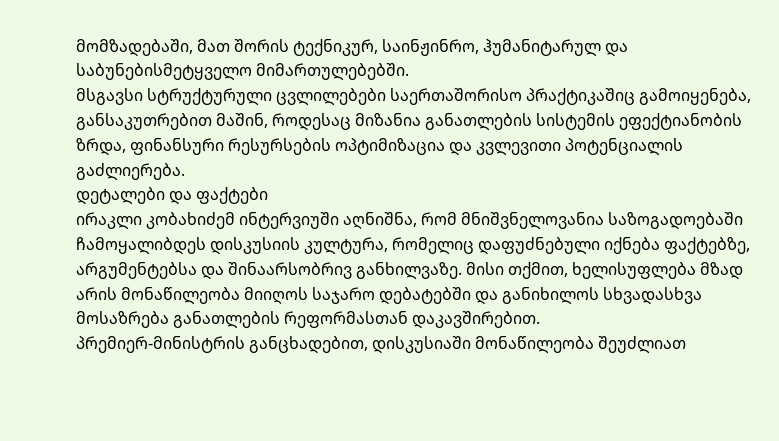მომზადებაში, მათ შორის ტექნიკურ, საინჟინრო, ჰუმანიტარულ და საბუნებისმეტყველო მიმართულებებში.
მსგავსი სტრუქტურული ცვლილებები საერთაშორისო პრაქტიკაშიც გამოიყენება, განსაკუთრებით მაშინ, როდესაც მიზანია განათლების სისტემის ეფექტიანობის ზრდა, ფინანსური რესურსების ოპტიმიზაცია და კვლევითი პოტენციალის გაძლიერება.
დეტალები და ფაქტები
ირაკლი კობახიძემ ინტერვიუში აღნიშნა, რომ მნიშვნელოვანია საზოგადოებაში ჩამოყალიბდეს დისკუსიის კულტურა, რომელიც დაფუძნებული იქნება ფაქტებზე, არგუმენტებსა და შინაარსობრივ განხილვაზე. მისი თქმით, ხელისუფლება მზად არის მონაწილეობა მიიღოს საჯარო დებატებში და განიხილოს სხვადასხვა მოსაზრება განათლების რეფორმასთან დაკავშირებით.
პრემიერ-მინისტრის განცხადებით, დისკუსიაში მონაწილეობა შეუძლიათ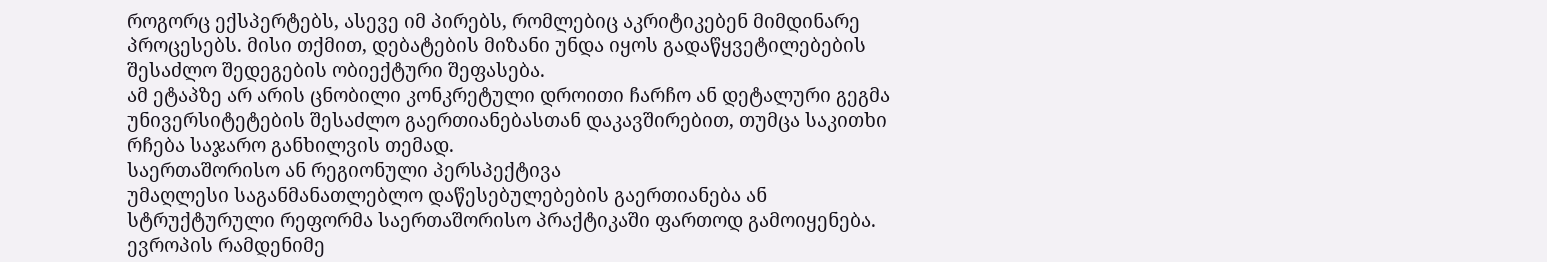როგორც ექსპერტებს, ასევე იმ პირებს, რომლებიც აკრიტიკებენ მიმდინარე პროცესებს. მისი თქმით, დებატების მიზანი უნდა იყოს გადაწყვეტილებების შესაძლო შედეგების ობიექტური შეფასება.
ამ ეტაპზე არ არის ცნობილი კონკრეტული დროითი ჩარჩო ან დეტალური გეგმა უნივერსიტეტების შესაძლო გაერთიანებასთან დაკავშირებით, თუმცა საკითხი რჩება საჯარო განხილვის თემად.
საერთაშორისო ან რეგიონული პერსპექტივა
უმაღლესი საგანმანათლებლო დაწესებულებების გაერთიანება ან სტრუქტურული რეფორმა საერთაშორისო პრაქტიკაში ფართოდ გამოიყენება. ევროპის რამდენიმე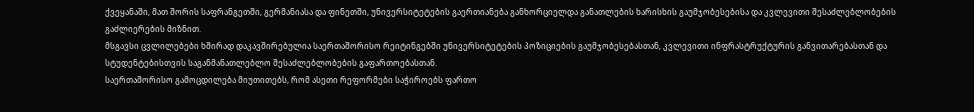ქვეყანაში, მათ შორის საფრანგეთში, გერმანიასა და ფინეთში, უნივერსიტეტების გაერთიანება განხორციელდა განათლების ხარისხის გაუმჯობესებისა და კვლევითი შესაძლებლობების გაძლიერების მიზნით.
მსგავსი ცვლილებები ხშირად დაკავშირებულია საერთაშორისო რეიტინგებში უნივერსიტეტების პოზიციების გაუმჯობესებასთან, კვლევითი ინფრასტრუქტურის განვითარებასთან და სტუდენტებისთვის საგანმანათლებლო შესაძლებლობების გაფართოებასთან.
საერთაშორისო გამოცდილება მიუთითებს, რომ ასეთი რეფორმები საჭიროებს ფართო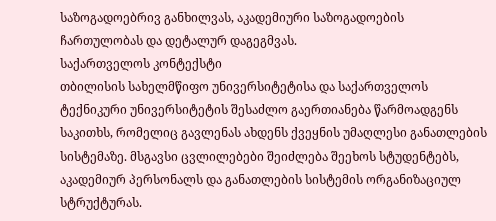საზოგადოებრივ განხილვას, აკადემიური საზოგადოების ჩართულობას და დეტალურ დაგეგმვას.
საქართველოს კონტექსტი
თბილისის სახელმწიფო უნივერსიტეტისა და საქართველოს ტექნიკური უნივერსიტეტის შესაძლო გაერთიანება წარმოადგენს საკითხს, რომელიც გავლენას ახდენს ქვეყნის უმაღლესი განათლების სისტემაზე. მსგავსი ცვლილებები შეიძლება შეეხოს სტუდენტებს, აკადემიურ პერსონალს და განათლების სისტემის ორგანიზაციულ სტრუქტურას.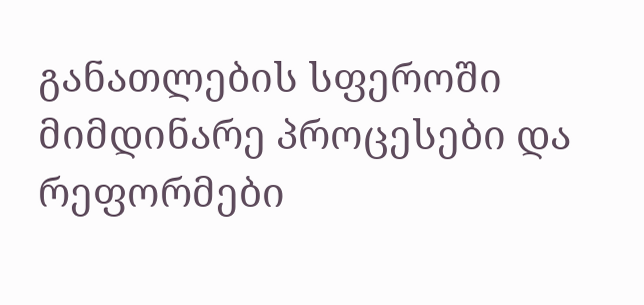განათლების სფეროში მიმდინარე პროცესები და რეფორმები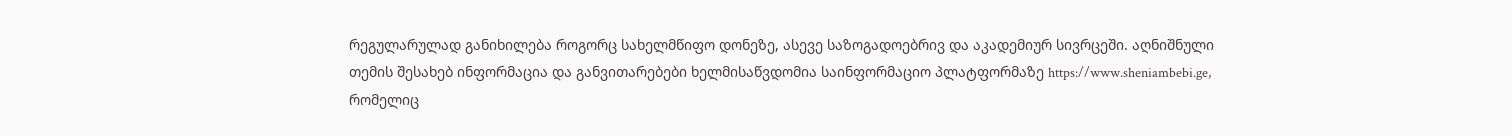რეგულარულად განიხილება როგორც სახელმწიფო დონეზე, ასევე საზოგადოებრივ და აკადემიურ სივრცეში. აღნიშნული თემის შესახებ ინფორმაცია და განვითარებები ხელმისაწვდომია საინფორმაციო პლატფორმაზე https://www.sheniambebi.ge, რომელიც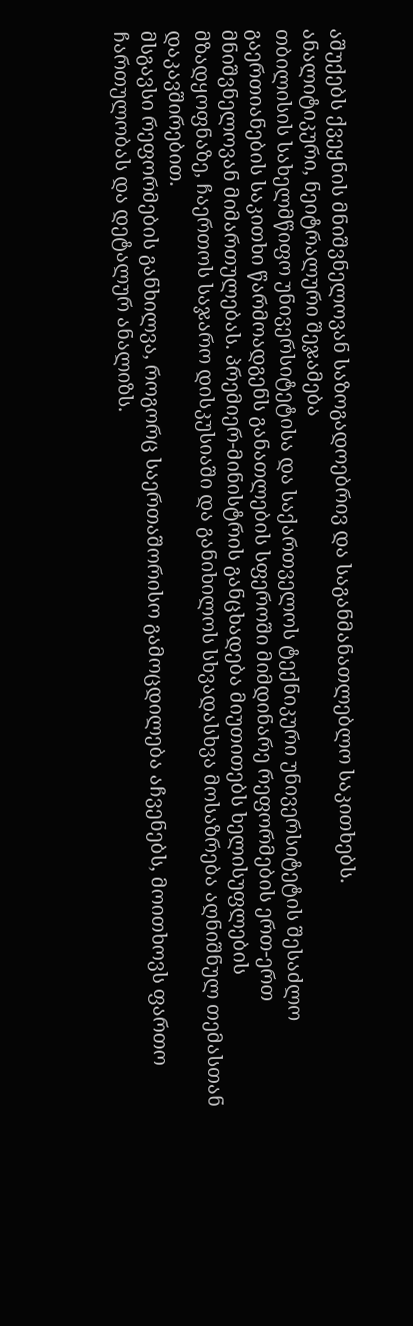აშუქებს ქვეყნის მნიშვნელოვან საზოგადოებრივ და საგანმანათლებლო საკითხებს.
ანალიტიკური, ნეიტრალური შეჯამება
თბილისის სახელმწიფო უნივერსიტეტისა და საქართველოს ტექნიკური უნივერსიტეტის შესაძლო გაერთიანების საკითხი წარმოადგენს განათლების სფეროში მიმდინარე რეფორმების ერთ-ერთ მნიშვნელოვან მიმართულებას. პრემიერ-მინისტრის განცხადება მიუთითებს ხელისუფლების მზადყოფნაზე, ჩაერთოს საჯარო დისკუსიაში და განიხილოს სხვადასხვა მოსაზრება აღნიშნულ თემასთან დაკავშირებით.
მსგავსი რეფორმების განხილვა, როგორც საერთაშორისო გამოცდილება აჩვენებს, მოითხოვს ფართო ჩართულობას და დეტალურ ანალიზს.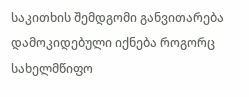საკითხის შემდგომი განვითარება დამოკიდებული იქნება როგორც სახელმწიფო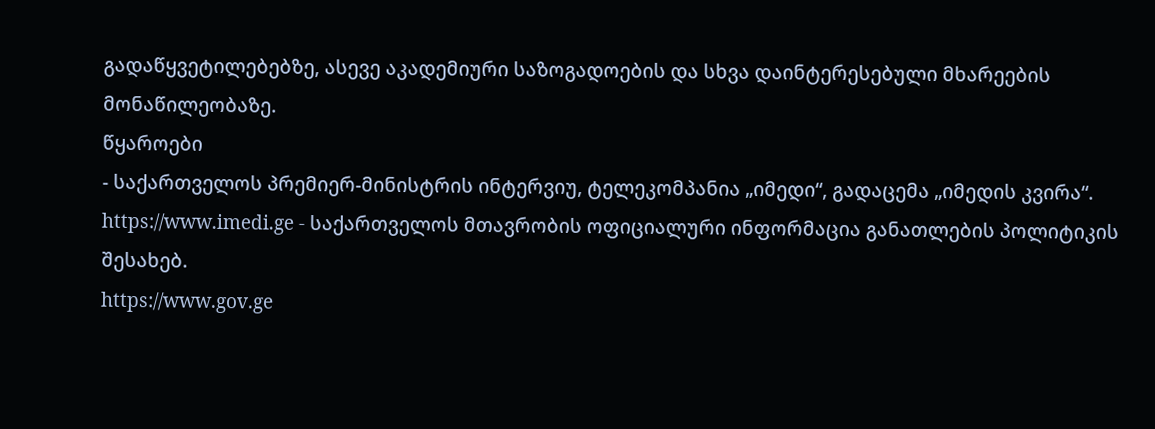გადაწყვეტილებებზე, ასევე აკადემიური საზოგადოების და სხვა დაინტერესებული მხარეების მონაწილეობაზე.
წყაროები
- საქართველოს პრემიერ-მინისტრის ინტერვიუ, ტელეკომპანია „იმედი“, გადაცემა „იმედის კვირა“.
https://www.imedi.ge - საქართველოს მთავრობის ოფიციალური ინფორმაცია განათლების პოლიტიკის შესახებ.
https://www.gov.ge